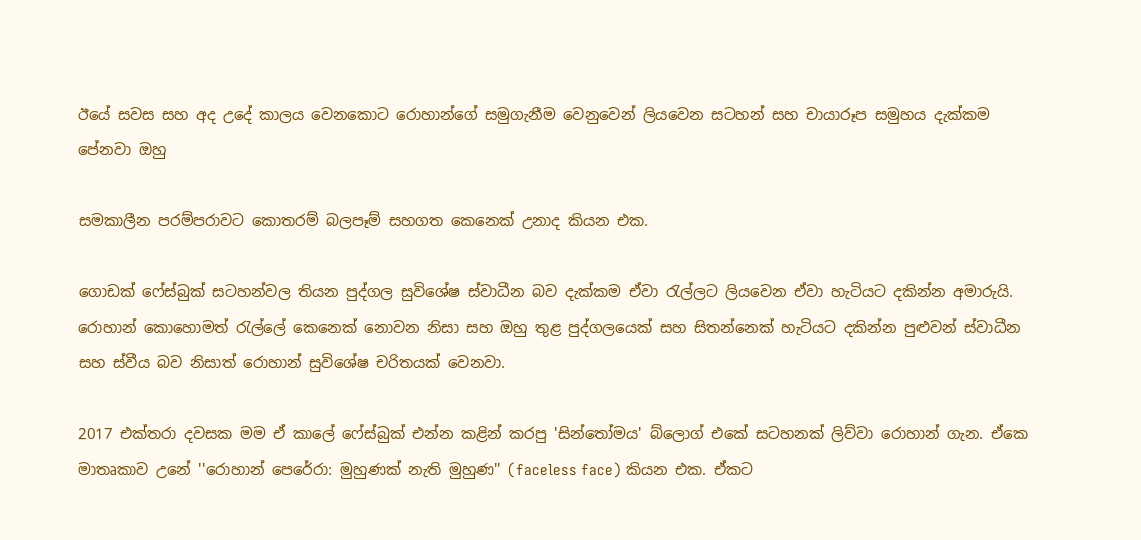ඊයේ සවස සහ අද උදේ කාලය වෙනකොට රොහාන්ගේ සමුගැනීම වෙනුවෙන් ලියවෙන සටහන් සහ චායාරූප සමුහය දැක්කම පේනවා ඔහු

සමකාලීන පරම්පරාවට කොතරම් බලපෑම් සහගත කෙනෙක් උනාද කියන එක.

ගොඩක් ෆේස්බුක් සටහන්වල තියන පුද්ගල සුවිශේෂ ස්වාධීන බව දැක්කම ඒවා රැල්ලට ලියවෙන ඒවා හැටියට දකින්න අමාරුයි. රොහාන් කොහොමත් රැල්ලේ කෙනෙක් නොවන නිසා සහ ඔහු තුළ පුද්ගලයෙක් සහ සිතන්නෙක් හැටියට දකින්න පුළුවන් ස්වාධීන සහ ස්වීය බව නිසාත් රොහාන් සුවිශේෂ චරිතයක් වෙනවා.

2017 එක්තරා දවසක මම ඒ කාලේ ෆේස්බුක් එන්න කළින් කරපු 'සින්තෝමය' බ්ලොග් එකේ සටහනක් ලිව්වා රොහාන් ගැන. ඒකෙ මාතෘකාව උනේ ''රොහාන් පෙරේරා: මුහුණක් නැති මුහුණ'' (faceless face) කියන එක. ඒකට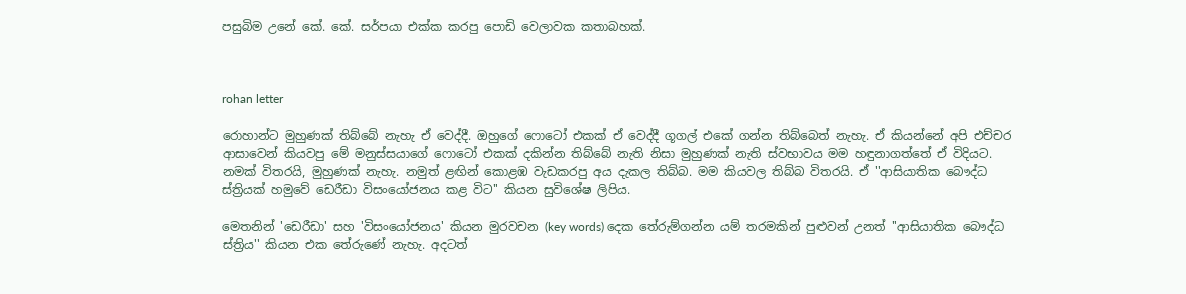පසුබිම උනේ කේ. කේ. සර්පයා එක්ක කරපු පොඩි වෙලාවක කතාබහක්.



rohan letter

රොහාන්ට මුහුණක් තිබ්බේ නැහැ ඒ වෙද්දී. ඔහුගේ ෆොටෝ එකක් ඒ වෙද්දී ගූගල් එකේ ගන්න තිබ්බෙත් නැහැ. ඒ කියන්නේ අපි එච්චර ආසාවෙන් කියවපු මේ මනුස්සයාගේ ෆොටෝ එකක් දකින්න තිබ්බේ නැති නිසා මුහුණක් නැති ස්වභාවය මම හඳුනාගත්තේ ඒ විදියට. නමක් විතරයි, මුහුණක් නැහැ. නමුත් ළඟින් කොළඹ වැඩකරපු අය දැකල තිබ්බ. මම කියවල තිබ්බ විතරයි. ඒ ''ආසියාතික බෞද්ධ ස්ත්‍රියක් හමුවේ ඩෙරීඩා විසංයෝජනය කළ විට'' කියන සුවිශේෂ ලිපිය.

මෙතනින් 'ඩෙරීඩා' සහ 'විසංයෝජනය' කියන මුරවචන (key words) දෙක තේරුම්ගන්න යම් තරමකින් පුළුවන් උනත් ''ආසියාතික බෞද්ධ ස්ත්‍රිය'' කියන එක තේරුණේ නැහැ. අදටත්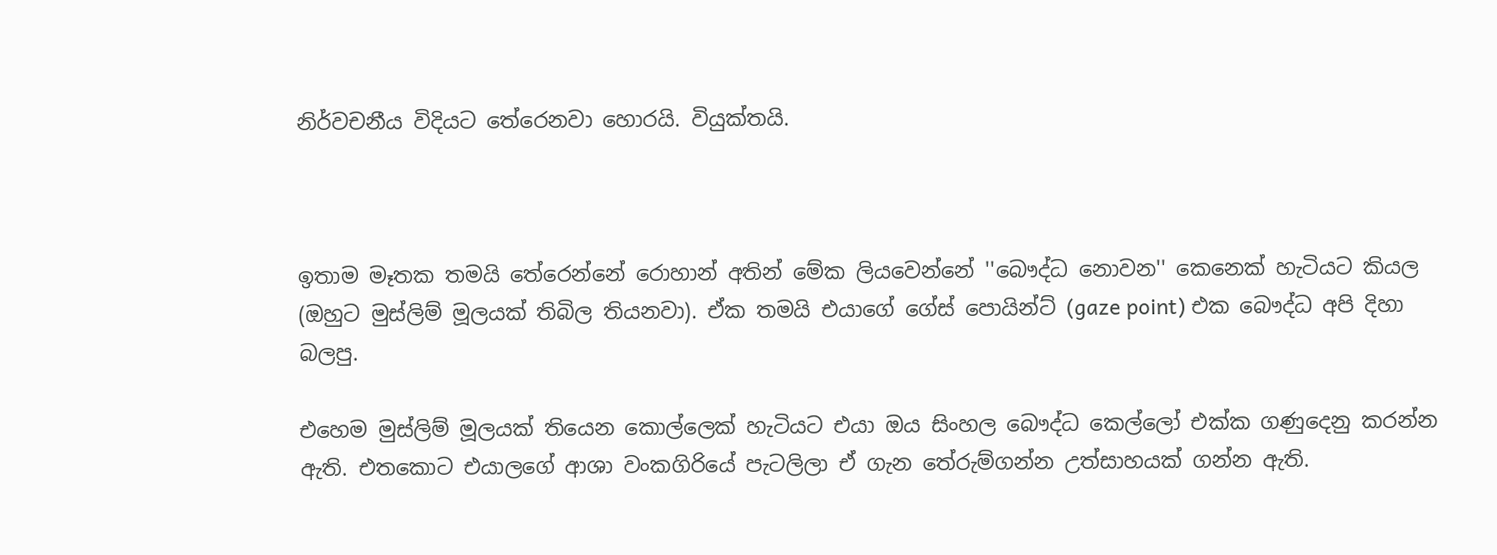නිර්වචනීය විදියට තේරෙනවා හොරයි. වියුක්තයි.



ඉතාම මෑතක තමයි තේරෙන්නේ රොහාන් අතින් මේක ලියවෙන්නේ ''බෞද්ධ නොවන'' කෙනෙක් හැටියට කියල (ඔහුට මුස්ලිම් මූලයක් තිබිල තියනවා). ඒක තමයි එයාගේ ගේස් පොයින්ට් (gaze point) එක බෞද්ධ අපි දිහා බලපු.

එහෙම මුස්ලිම් මූලයක් තියෙන කොල්ලෙක් හැටියට එයා ඔය සිංහල බෞද්ධ කෙල්ලෝ එක්ක ගණුදෙනු කරන්න ඇති. එතකොට එයාලගේ ආශා වංකගිරියේ පැටලිලා ඒ ගැන තේරුම්ගන්න උත්සාහයක් ගන්න ඇති.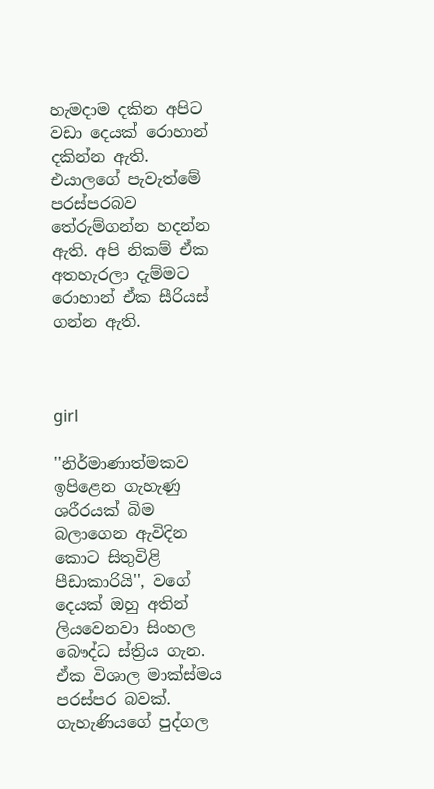හැමදාම දකින අපිට වඩා දෙයක් රොහාන් දකින්න ඇති. එයාලගේ පැවැත්මේ පරස්පරබව තේරුම්ගන්න හදන්න ඇති. අපි නිකම් ඒක අතහැරලා දැම්මට රොහාන් ඒක සීරියස් ගන්න ඇති.



girl

''නිර්මාණාත්මකව ඉපිළෙන ගැහැණු ශරීරයක් බිම බලාගෙන ඇවිදින කොට සිතුවිළි පීඩාකාරියි'', වගේ දෙයක් ඔහු අතින් ලියවෙනවා සිංහල බෞද්ධ ස්ත්‍රිය ගැන.
ඒක විශාල මාක්ස්මය පරස්පර බවක්. ගැහැණියගේ පුද්ගල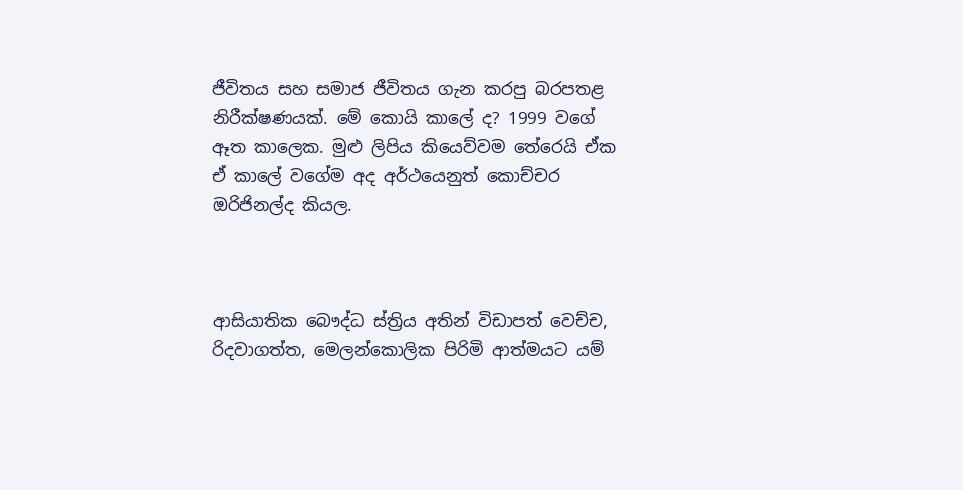ජීවිතය සහ සමාජ ජීවිතය ගැන කරපු බරපතළ නිරීක්ෂණයක්. මේ කොයි කාලේ ද? 1999 වගේ ඈත කාලෙක. මුළු ලිපිය කියෙව්වම තේරෙයි ඒක ඒ කාලේ වගේම අද අර්ථයෙනුත් කොච්චර ඔරිජිනල්ද කියල.



ආසියාතික බෞද්ධ ස්ත්‍රිය අතින් විඩාපත් වෙච්ච, රිදවාගත්ත, මෙලන්කොලික පිරිමි ආත්මයට යම්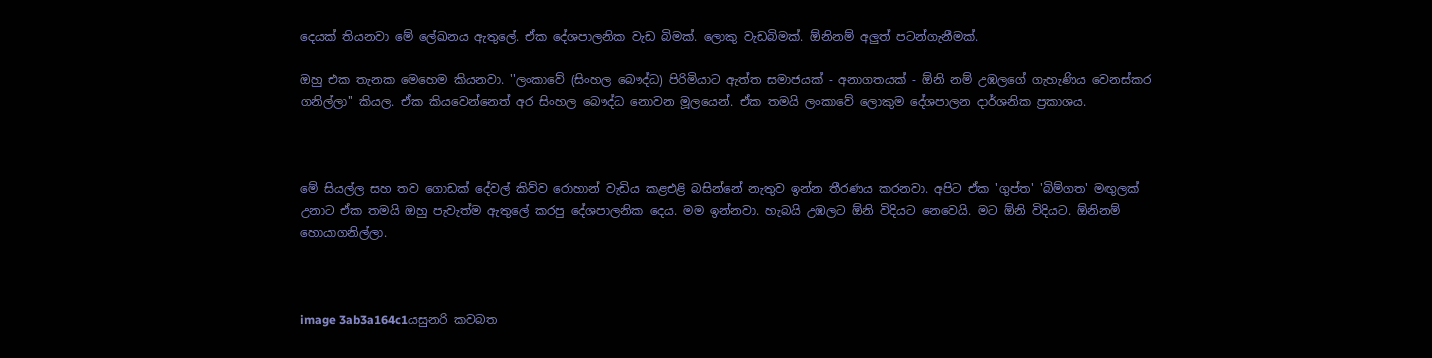දෙයක් තියනවා මේ ලේඛනය ඇතුලේ. ඒක දේශපාලනික වැඩ බිමක්. ලොකු වැඩබිමක්. ඕනිනම් අලුත් පටන්ගැනීමක්.

ඔහු එක තැනක මෙහෙම කියනවා. ''ලංකාවේ (සිංහල බෞද්ධ) පිරිමියාට ඇත්ත සමාජයක් - අනාගතයක් - ඕනි නම් උඹලගේ ගැහැණිය වෙනස්කර ගනිල්ලා'' කියල. ඒක කියවෙන්නෙත් අර සිංහල බෞද්ධ නොවන මූලයෙන්. ඒක තමයි ලංකාවේ ලොකුම දේශපාලන දාර්ශනික ප්‍රකාශය.



මේ සියල්ල සහ තව ගොඩක් දේවල් කිව්ව රොහාන් වැඩිය කළඑළි බසින්නේ නැතුව ඉන්න තීරණය කරනවා. අපිට ඒක 'ගුප්ත' 'බිම්ගත' මඟුලක් උනාට ඒක තමයි ඔහු පැවැත්ම ඇතුලේ කරපු දේශපාලනික දෙය. මම ඉන්නවා. හැබයි උඹලට ඕනි විදියට නෙවෙයි. මට ඕනි විදියට. ඕනිනම් හොයාගනිල්ලා.



image 3ab3a164c1යසුනරි කවබත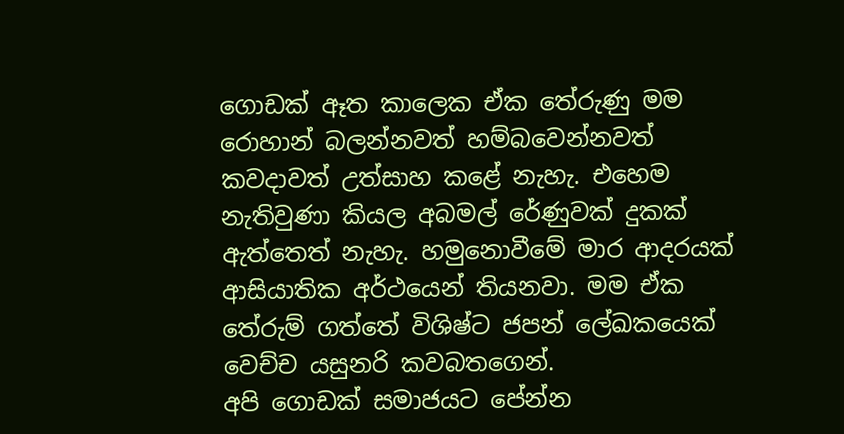ගොඩක් ඈත කාලෙක ඒක තේරුණු මම රොහාන් බලන්නවත් හම්බවෙන්නවත් කවදාවත් උත්සාහ කළේ නැහැ. එහෙම නැතිවුණා කියල අබමල් රේණුවක් දුකක් ඇත්තෙත් නැහැ. හමුනොවීමේ මාර ආදරයක් ආසියාතික අර්ථයෙන් තියනවා. මම ඒක තේරුම් ගත්තේ විශිෂ්ට ජපන් ලේඛකයෙක් වෙච්ච යසුනරි කවබතගෙන්.
අපි ගොඩක් සමාජයට පේන්න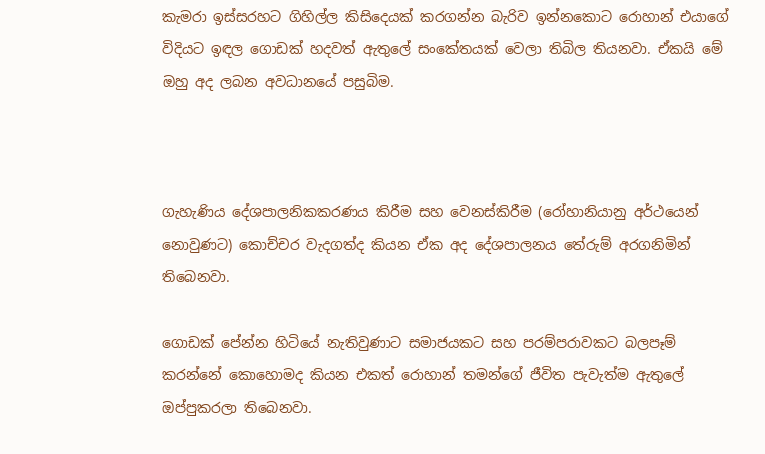කැමරා ඉස්සරහට ගිහිල්ල කිසිදෙයක් කරගන්න බැරිව ඉන්නකොට රොහාන් එයාගේ විදියට ඉඳල ගොඩක් හදවත් ඇතුලේ සංකේතයක් වෙලා තිබිල තියනවා. ඒකයි මේ ඔහු අද ලබන අවධානයේ පසුබිම.



ගැහැණිය දේශපාලනිකකරණය කිරීම සහ වෙනස්කිරීම (රෝහානියානු අර්ථයෙන් නොවුණට) කොච්චර වැදගත්ද කියන ඒක අද දේශපාලනය තේරුම් අරගනිමින් තිබෙනවා.

ගොඩක් පේන්න හිටියේ නැතිවුණාට සමාජයකට සහ පරම්පරාවකට බලපෑම් කරන්නේ කොහොමද කියන එකත් රොහාන් තමන්ගේ ජීවිත පැවැත්ම ඇතුලේ ඔප්පුකරලා තිබෙනවා.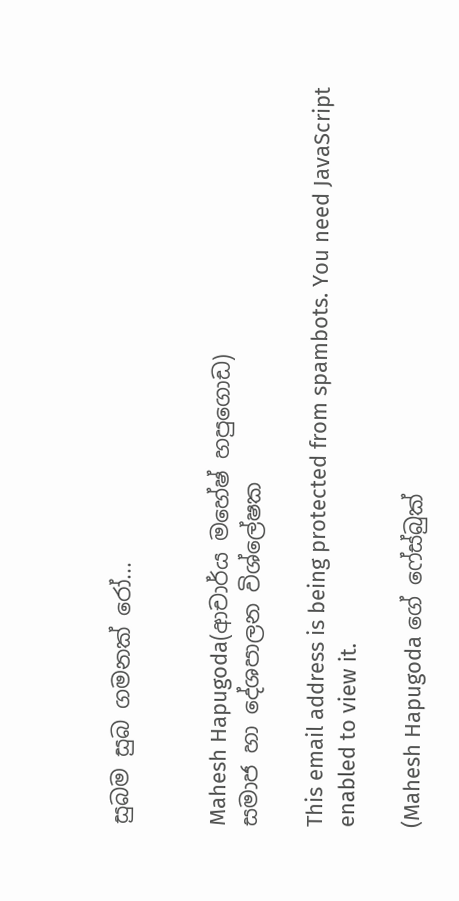සුබම සුබ ගමනක් රෝ...


Mahesh Hapugoda(ආචාර්ය මහේෂ් හපුගොඩ)
සමාජ හා දේශපාලන විශ්ලේෂක

This email address is being protected from spambots. You need JavaScript enabled to view it.

(Mahesh Hapugoda ගේ ෆේස්බුක්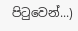පිටුවෙන්...)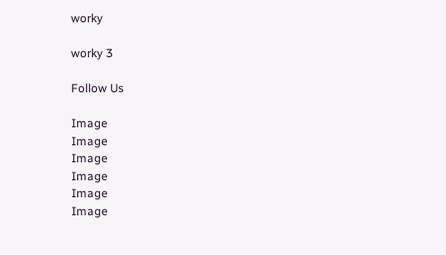worky

worky 3

Follow Us

Image
Image
Image
Image
Image
Image